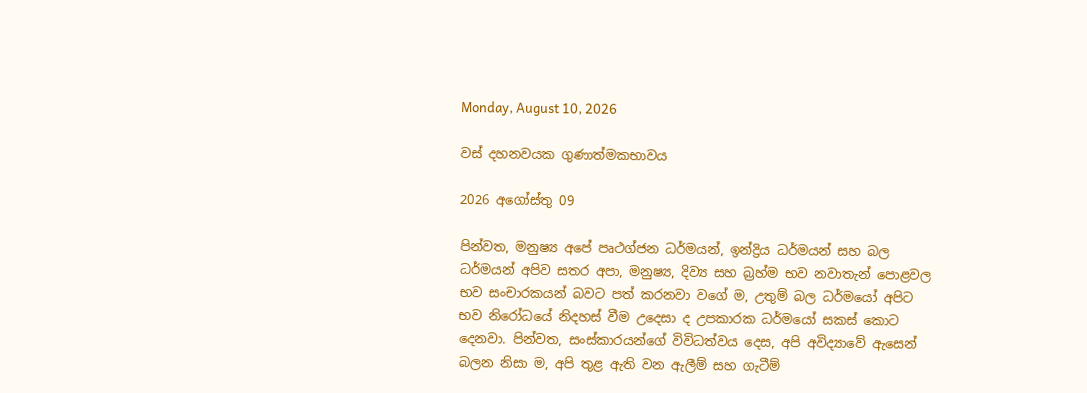Monday, August 10, 2026

වස් දහනවයක ගුණාත්මකභාවය

2026 අගෝස්තු 09

පින්වත, මනුෂ්‍ය අපේ පෘථග්ජන ධර්මයන්, ඉන්ද්‍රිය ධර්මයන් සහ බල ධර්මයන් අපිව සතර අපා, මනුෂ්‍ය, දිව්‍ය සහ බ්‍රහ්ම භව නවාතැන් පොළවල භව සංචාරකයන් බවට පත් කරනවා වගේ ම, උතුම් බල ධර්මයෝ අපිට භව නිරෝධයේ නිදහස් වීම උදෙසා ද උපකාරක ධර්මයෝ සකස් කොට දෙනවා. පින්වත, සංස්කාරයන්ගේ විවිධත්වය දෙස, අපි අවිද්‍යාවේ ඇසෙන් බලන නිසා ම, අපි තුළ ඇති වන ඇලීම් සහ ගැටීම්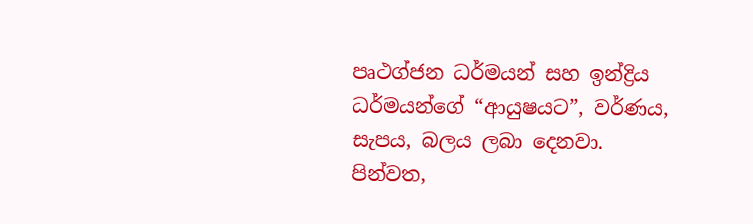පෘථග්ජන ධර්මයන් සහ ඉන්ද්‍රිය ධර්මයන්ගේ “ආයුෂයට”, වර්ණය, සැපය, බලය ලබා දෙනවා. පින්වත,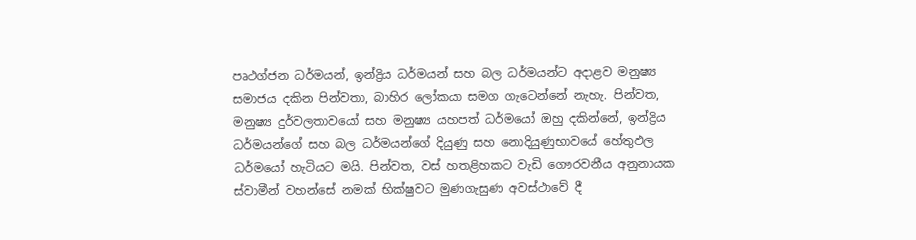පෘථග්ජන ධර්මයන්, ඉන්ද්‍රිය ධර්මයන් සහ බල ධර්මයන්ට අදාළව මනුෂ්‍ය සමාජය දකින පින්වතා, බාහිර ලෝකයා සමග ගැටෙන්නේ නැහැ. පින්වත, මනුෂ්‍ය දුර්වලතාවයෝ සහ මනුෂ්‍ය යහපත් ධර්මයෝ ඔහු දකින්නේ, ඉන්ද්‍රිය ධර්මයන්ගේ සහ බල ධර්මයන්ගේ දියුණු සහ නොදියුණුභාවයේ හේතුඵල ධර්මයෝ හැටියට මයි. පින්වත, වස් හතළිහකට වැඩි ගෞරවනීය අනුනායක ස්වාමීන් වහන්සේ නමක් භික්ෂුවට මුණගැසුණ අවස්ථාවේ දී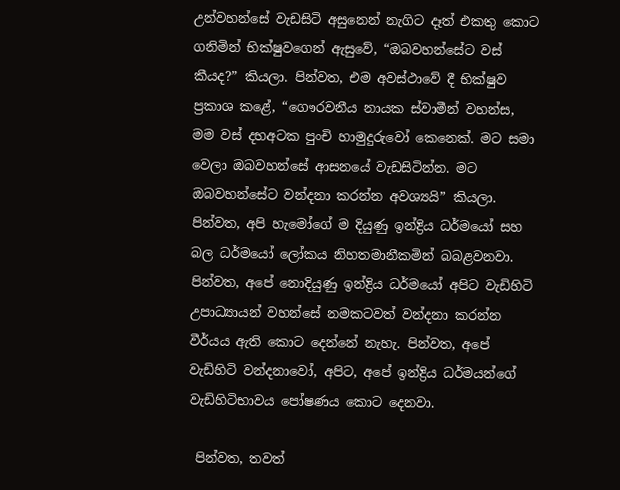උන්වහන්සේ වැඩසිටි අසුනෙන් නැගිට දෑත් එකතු කොට ගනිමින් භික්ෂුවගෙන් ඇසුවේ, “ඔබවහන්සේට වස් කීයද?” කියලා. පින්වත, එම අවස්ථාවේ දී භික්ෂුව ප්‍රකාශ කළේ, “ගෞරවනීය නායක ස්වාමීන් වහන්ස, මම වස් දහඅටක පුංචි හාමුදුරුවෝ කෙනෙක්. මට සමා වෙලා ඔබවහන්සේ ආසනයේ වැඩසිටින්න. මට ඔබවහන්සේට වන්දනා කරන්න අවශ්‍යයි” කියලා. පින්වත, අපි හැමෝගේ ම දියුණු ඉන්ද්‍රිය ධර්මයෝ සහ බල ධර්මයෝ ලෝකය නිහතමානීකමින් බබළවනවා. පින්වත, අපේ නොදියුණු ඉන්ද්‍රිය ධර්මයෝ අපිට වැඩිහිටි උපාධ්‍යායන් වහන්සේ නමකටවත් වන්දනා කරන්න වීර්යය ඇති කොට දෙන්නේ නැහැ. පින්වත, අපේ වැඩිහිටි වන්දනාවෝ, අපිට, අපේ ඉන්ද්‍රිය ධර්මයන්ගේ වැඩිහිටිභාවය පෝෂණය කොට දෙනවා.

 පින්වත, තවත්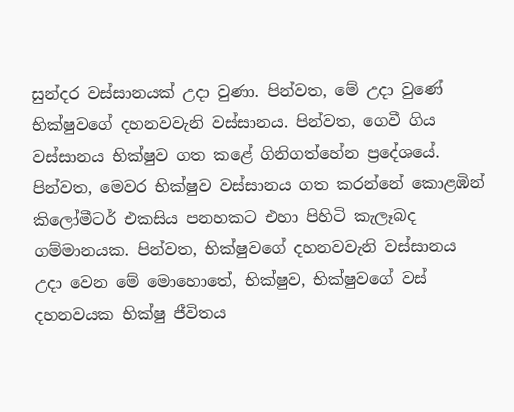සුන්දර වස්සානයක් උදා වුණා. පින්වත, මේ උදා වුණේ භික්ෂුවගේ දහනවවැනි වස්සානය. පින්වත, ගෙවී ගිය වස්සානය භික්ෂුව ගත කළේ ගිනිගත්හේන ප්‍රදේශයේ. පින්වත, මෙවර භික්ෂුව වස්සානය ගත කරන්නේ කොළඹින් කිලෝමීටර් එකසිය පනහකට එහා පිහිටි කැලෑබද ගම්මානයක. පින්වත, භික්ෂුවගේ දහනවවැනි වස්සානය උදා වෙන මේ මොහොතේ, භික්ෂුව, භික්ෂුවගේ වස් දහනවයක භික්ෂු ජීවිතය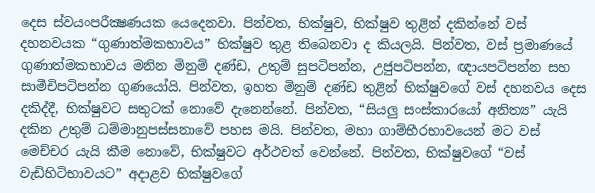දෙස ස්වයංපරීක්‍ෂණයක යෙදෙනවා. පින්වත, භික්ෂුව, භික්ෂුව තුළින් දකින්නේ වස් දහනවයක “ගුණාත්මකභාවය” භික්ෂුව තුළ තිබෙනවා ද කියලයි. පින්වත, වස් ප්‍රමාණයේ ගුණාත්මකභාවය මනින මිනුම් දණ්ඩ, උතුම් සුපටිපන්න, උජුපටිපන්න, ඥායපටිපන්න සහ සාමීචිපටිපන්න ගුණයෝයි. පින්වත, ඉහත මිනුම් දණ්ඩ තුළින් භික්ෂුවගේ වස් දහනවය දෙස දකිද්දී, භික්ෂුවට සතුටක් නොවේ දැනෙන්නේ. පින්වත, “සියලු සංස්කාරයෝ අනිත්‍ය” යැයි දකින උතුම් ධම්මානුපස්සනාවේ පහස මයි. පින්වත, මහා ගාම්භීරභාවයෙන් මට වස් මෙච්චර යැයි කීම නොවේ, භික්ෂුවට අර්ථවත් වෙන්නේ. පින්වත, භික්ෂුවගේ “වස් වැඩිහිටිභාවයට” අදාළව භික්ෂුවගේ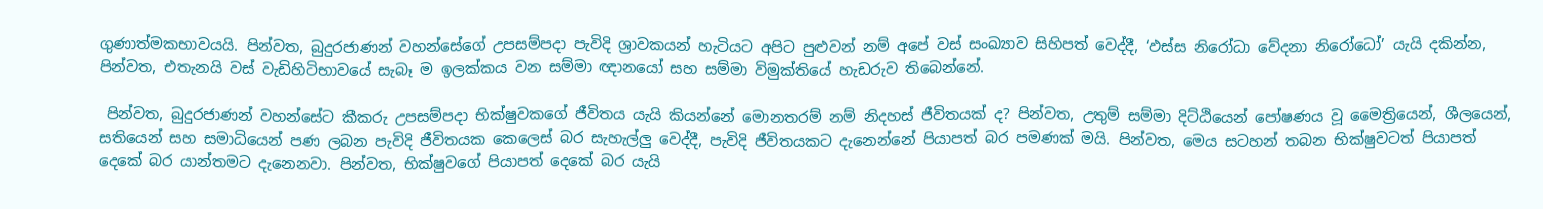ගුණාත්මකභාවයයි. පින්වත, බුදුරජාණන් වහන්සේගේ උපසම්පදා පැවිදි ශ්‍රාවකයන් හැටියට අපිට පුළුවන් නම් අපේ වස් සංඛ්‍යාව සිහිපත් වෙද්දී, ‘ඵස්ස නිරෝධා වේදනා නිරෝධෝ’ යැයි දකින්න, පින්වත, එතැනයි වස් වැඩිහිටිභාවයේ සැබෑ ම ඉලක්කය වන සම්මා ඥානයෝ සහ සම්මා විමුක්තියේ හැඩරුව තිබෙන්නේ.

 පින්වත, බුදුරජාණන් වහන්සේට කීකරු උපසම්පදා භික්ෂුවකගේ ජීවිතය යැයි කියන්නේ මොනතරම් නම් නිදහස් ජීවිතයක් ද? පින්වත, උතුම් සම්මා දිට්ඨියෙන් පෝෂණය වූ මෛත්‍රියෙන්, ශීලයෙන්, සතියෙන් සහ සමාධියෙන් පණ ලබන පැවිදි ජීවිතයක කෙලෙස් බර සැහැල්ලු වෙද්දී, පැවිදි ජීවිතයකට දැනෙන්නේ පියාපත් බර පමණක් මයි. පින්වත, මෙය සටහන් තබන භික්ෂුවටත් පියාපත් දෙකේ බර යාන්තමට දැනෙනවා. පින්වත, භික්ෂුවගේ පියාපත් දෙකේ බර යැයි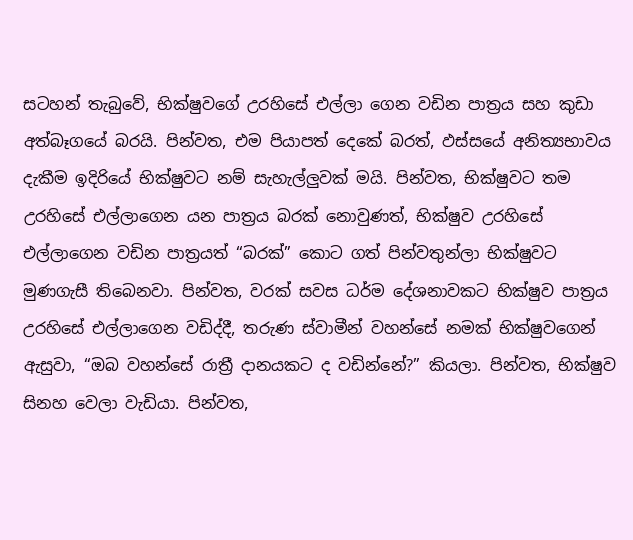සටහන් තැබුවේ, භික්ෂුවගේ උරහිසේ එල්ලා ගෙන වඩින පාත්‍රය සහ කුඩා අත්බෑගයේ බරයි. පින්වත, එම පියාපත් දෙකේ බරත්, ඵස්සයේ අනිත්‍යභාවය දැකීම ඉදිරියේ භික්ෂුවට නම් සැහැල්ලුවක් මයි. පින්වත, භික්ෂුවට තම උරහිසේ එල්ලාගෙන යන පාත්‍රය බරක් නොවුණත්, භික්ෂුව උරහිසේ එල්ලාගෙන වඩින පාත්‍රයත් “බරක්” කොට ගත් පින්වතුන්ලා භික්ෂුවට මුණගැසී තිබෙනවා. පින්වත, වරක් සවස ධර්ම දේශනාවකට භික්ෂුව පාත්‍රය උරහිසේ එල්ලාගෙන වඩිද්දී, තරුණ ස්වාමීන් වහන්සේ නමක් භික්ෂුවගෙන් ඇසුවා, “ඔබ වහන්සේ රාත්‍රී දානයකට ද වඩින්නේ?” කියලා. පින්වත, භික්ෂුව සිනහ වෙලා වැඩියා. පින්වත,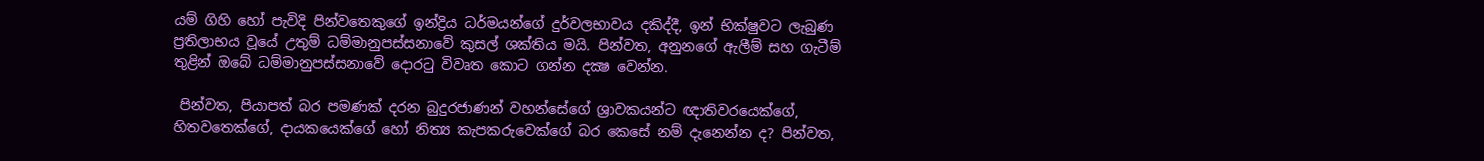යම් ගිහි හෝ පැවිදි පින්වතෙකුගේ ඉන්ද්‍රිය ධර්මයන්ගේ දුර්වලභාවය දකිද්දී, ඉන් භික්ෂුවට ලැබුණ ප්‍රතිලාභය වූයේ උතුම් ධම්මානුපස්සනාවේ කුසල් ශක්තිය මයි. පින්වත, අනුනගේ ඇලීම් සහ ගැටීම් තුළින් ඔබේ ධම්මානුපස්සනාවේ දොරටු විවෘත කොට ගන්න දක්‍ෂ වෙන්න.

 පින්වත, පියාපත් බර පමණක් දරන බුදුරජාණන් වහන්සේගේ ශ්‍රාවකයන්ට ඥාතිවරයෙක්ගේ, හිතවතෙක්ගේ, දායකයෙක්ගේ හෝ නිත්‍ය කැපකරුවෙක්ගේ බර කෙසේ නම් දැනෙන්න ද? පින්වත,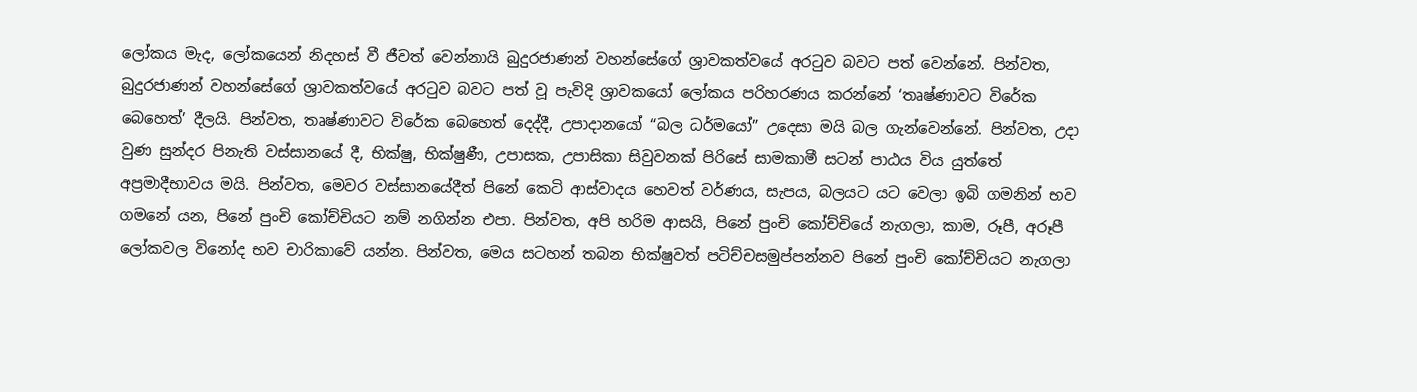ලෝකය මැද, ලෝකයෙන් නිදහස් වී ජීවත් වෙන්නායි බුදුරජාණන් වහන්සේගේ ශ්‍රාවකත්වයේ අරටුව බවට පත් වෙන්නේ. පින්වත, බුදුරජාණන් වහන්සේගේ ශ්‍රාවකත්වයේ අරටුව බවට පත් වූ පැවිදි ශ්‍රාවකයෝ ලෝකය පරිහරණය කරන්නේ ‘තෘෂ්ණාවට විරේක බෙහෙත්’ දීලයි. පින්වත, තෘෂ්ණාවට විරේක බෙහෙත් දෙද්දී, උපාදානයෝ “බල ධර්මයෝ” උදෙසා මයි බල ගැන්වෙන්නේ. පින්වත, උදා වුණ සුන්දර පිනැති වස්සානයේ දී, භික්ෂු, භික්ෂුණී, උපාසක, උපාසිකා සිවුවනක් පිරිසේ සාමකාමී සටන් පාඨය විය යුත්තේ අප්‍රමාදීභාවය මයි. පින්වත, මෙවර වස්සානයේදීත් පිනේ කෙටි ආස්වාදය හෙවත් වර්ණය, සැපය, බලයට යට වෙලා ඉබි ගමනින් භව ගමනේ යන, පිනේ පුංචි කෝච්චියට නම් නගින්න එපා. පින්වත, අපි හරිම ආසයි, පිනේ පුංචි කෝච්චියේ නැගලා, කාම, රූපී, අරූපී ලෝකවල විනෝද භව චාරිකාවේ යන්න. පින්වත, මෙය සටහන් තබන භික්ෂුවත් පටිච්චසමුප්පන්නව පිනේ පුංචි කෝච්චියට නැගලා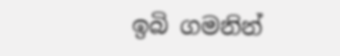ඉබි ගමනින්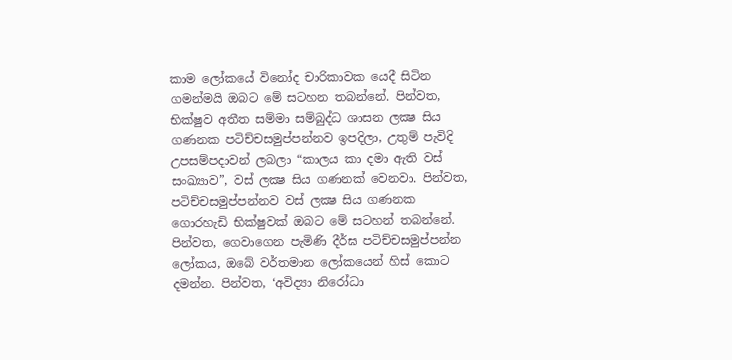කාම ලෝකයේ විනෝද චාරිකාවක යෙදී සිටින ගමන්මයි ඔබට මේ සටහන තබන්නේ. පින්වත, භික්ෂුව අතීත සම්මා සම්බුද්ධ ශාසන ලක්‍ෂ සිය ගණනක පටිච්චසමුප්පන්නව ඉපදිලා, උතුම් පැවිදි උපසම්පදාවන් ලබලා “කාලය කා දමා ඇති වස් සංඛ්‍යාව”, වස් ලක්‍ෂ සිය ගණනක් වෙනවා. පින්වත, පටිච්චසමුප්පන්නව වස් ලක්‍ෂ සිය ගණනක ගොරහැඩි භික්ෂුවක් ඔබට මේ සටහන් තබන්නේ. පින්වත, ගෙවාගෙන පැමිණි දීර්ඝ පටිච්චසමුප්පන්න ලෝකය, ඔබේ වර්තමාන ලෝකයෙන් හිස් කොට දමන්න. පින්වත, ‘අවිද්‍යා නිරෝධා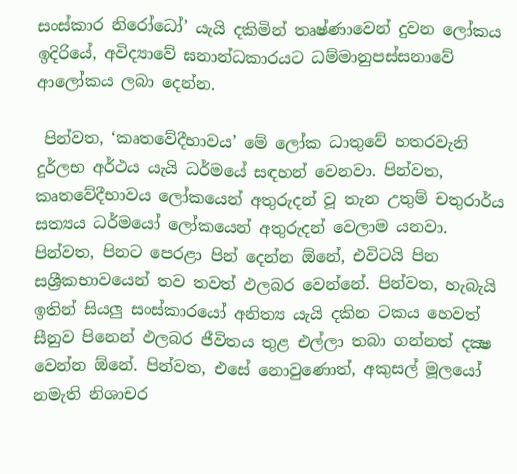සංස්කාර නිරෝධෝ’ යැයි දකිමින් තෘෂ්ණාවෙන් දුවන ලෝකය ඉදිරියේ, අවිද්‍යාවේ ඝනාන්ධකාරයට ධම්මානුපස්සනාවේ ආලෝකය ලබා දෙන්න.

 පින්වත, ‘කෘතවේදීභාවය’ මේ ලෝක ධාතුවේ හතරවැනි දුර්ලභ අර්ථය යැයි ධර්මයේ සඳහන් වෙනවා. පින්වත, කෘතවේදීභාවය ලෝකයෙන් අතුරුදන් වූ තැන උතුම් චතුරාර්ය සත්‍යය ධර්මයෝ ලෝකයෙන් අතුරුදන් වෙලාම යනවා. පින්වත, පිනට පෙරළා පින් දෙන්න ඕනේ, එවිටයි පින සශ්‍රීකභාවයෙන් තව තවත් ඵලබර වෙන්නේ. පින්වත, හැබැයි ඉතින් සියලු සංස්කාරයෝ අනිත්‍ය යැයි දකින ටකය හෙවත් සීනුව පිනෙන් ඵලබර ජීවිතය තුළ එල්ලා තබා ගන්නත් දක්‍ෂ වෙන්න ඕනේ. පින්වත, එසේ නොවුණොත්, අකුසල් මූලයෝ නමැති නිශාචර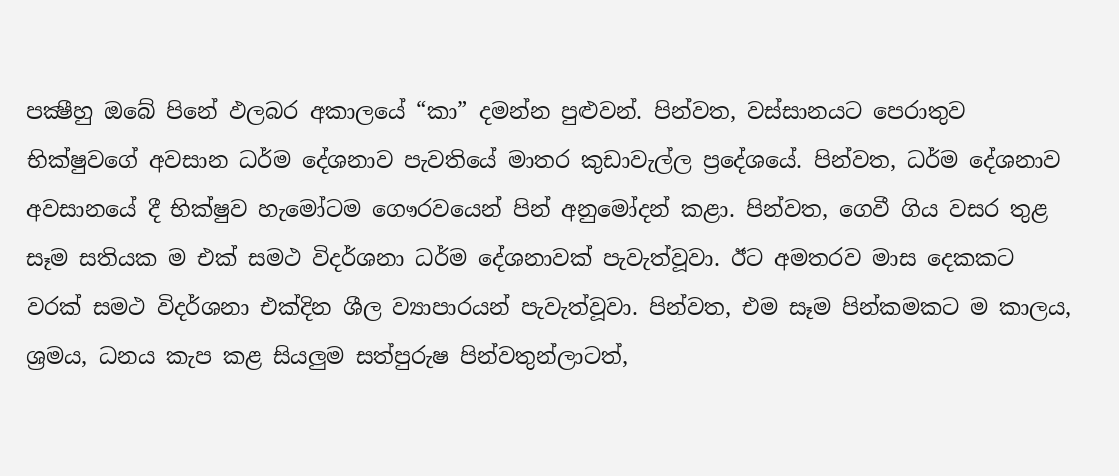පක්‍ෂීහු ඔබේ පිනේ ඵලබර අකාලයේ “කා” දමන්න පුළුවන්. පින්වත, වස්සානයට පෙරාතුව භික්ෂුවගේ අවසාන ධර්ම දේශනාව පැවතියේ මාතර කුඩාවැල්ල ප්‍රදේශයේ. පින්වත, ධර්ම දේශනාව අවසානයේ දී භික්ෂුව හැමෝටම ගෞරවයෙන් පින් අනුමෝදන් කළා. පින්වත, ගෙවී ගිය වසර තුළ සෑම සතියක ම එක් සමථ විදර්ශනා ධර්ම දේශනාවක් පැවැත්වූවා. ඊට අමතරව මාස දෙකකට වරක් සමථ විදර්ශනා එක්දින ශීල ව්‍යාපාරයන් පැවැත්වූවා. පින්වත, එම සෑම පින්කමකට ම කාලය, ශ්‍රමය, ධනය කැප කළ සියලුම සත්පුරුෂ පින්වතුන්ලාටත්,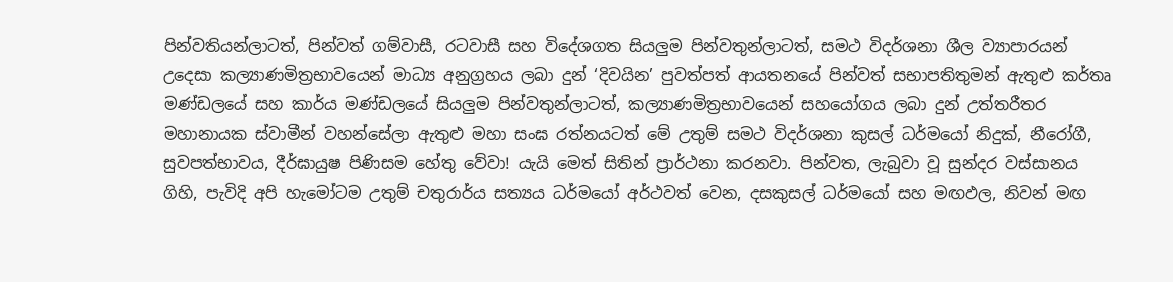පින්වතියන්ලාටත්, පින්වත් ගම්වාසී, රටවාසී සහ විදේශගත සියලුම පින්වතුන්ලාටත්, සමථ විදර්ශනා ශීල ව්‍යාපාරයන් උදෙසා කල්‍යාණමිත්‍රභාවයෙන් මාධ්‍ය අනුග්‍රහය ලබා දුන් ‘දිවයින’ පුවත්පත් ආයතනයේ පින්වත් සභාපතිතුමන් ඇතුළු කර්තෘ මණ්ඩලයේ සහ කාර්ය මණ්ඩලයේ සියලුම පින්වතුන්ලාටත්, කල්‍යාණමිත්‍රභාවයෙන් සහයෝගය ලබා දුන් උත්තරීතර මහානායක ස්වාමීන් වහන්සේලා ඇතුළු මහා සංඝ රත්නයටත් මේ උතුම් සමථ විදර්ශනා කුසල් ධර්මයෝ නිදුක්, නීරෝගී, සුවපත්භාවය, දීර්ඝායුෂ පිණිසම හේතු වේවා! යැයි මෙත් සිතින් ප්‍රාර්ථනා කරනවා. පින්වත, ලැබුවා වූ සුන්දර වස්සානය ගිහි, පැවිදි අපි හැමෝටම උතුම් චතුරාර්ය සත්‍යය ධර්මයෝ අර්ථවත් වෙන, දසකුසල් ධර්මයෝ සහ මඟඵල, නිවන් මඟ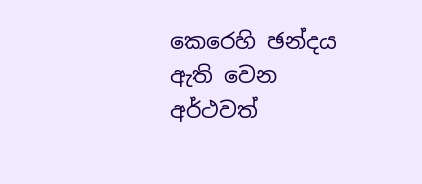කෙරෙහි ඡන්දය ඇති වෙන අර්ථවත්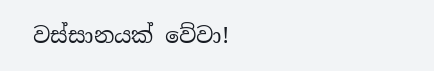වස්සානයක් වේවා!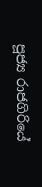පූජ්‍ය රාජගිරියේ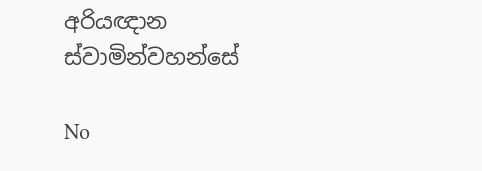අරියඥාන ස්වාමින්වහන්සේ

No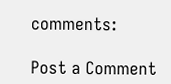comments:

Post a Comment